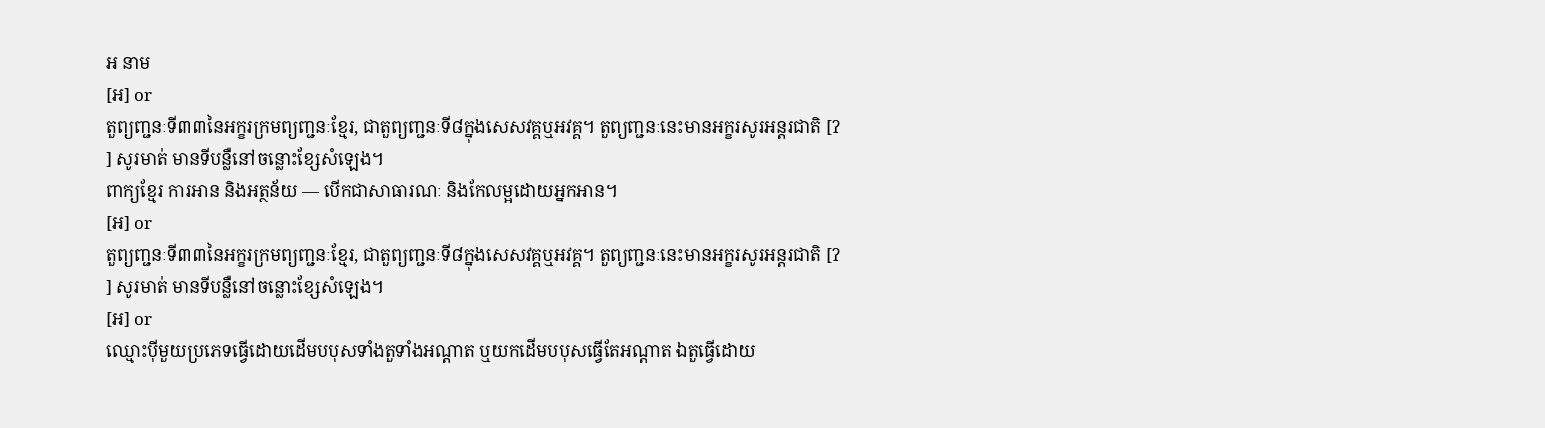អ នាម
[អ] or
តួព្យញ្ជនៈទី៣៣នៃអក្ខរក្រមព្យញ្ជនៈខ្មែរ, ជាតួព្យញ្ជនៈទី៨ក្នុងសេសវគ្គឬអវគ្គ។ តួព្យញ្ជនៈនេះមានអក្ខរសូរអន្តរជាតិ [ʔ ] សូរមាត់ មានទីបន្លឺនៅចន្លោះខ្សែសំឡេង។
ពាក្យខ្មែរ ការអាន និងអត្ថន័យ — បើកជាសាធារណៈ និងកែលម្អដោយអ្នកអាន។
[អ] or
តួព្យញ្ជនៈទី៣៣នៃអក្ខរក្រមព្យញ្ជនៈខ្មែរ, ជាតួព្យញ្ជនៈទី៨ក្នុងសេសវគ្គឬអវគ្គ។ តួព្យញ្ជនៈនេះមានអក្ខរសូរអន្តរជាតិ [ʔ ] សូរមាត់ មានទីបន្លឺនៅចន្លោះខ្សែសំឡេង។
[អ] or
ឈ្មោះប៉ីមួយប្រភេទធ្វើដោយដើមបបុសទាំងតួទាំងអណ្ដាត ឬយកដើមបបុសធ្វើតែអណ្ដាត ឯតួធ្វើដោយ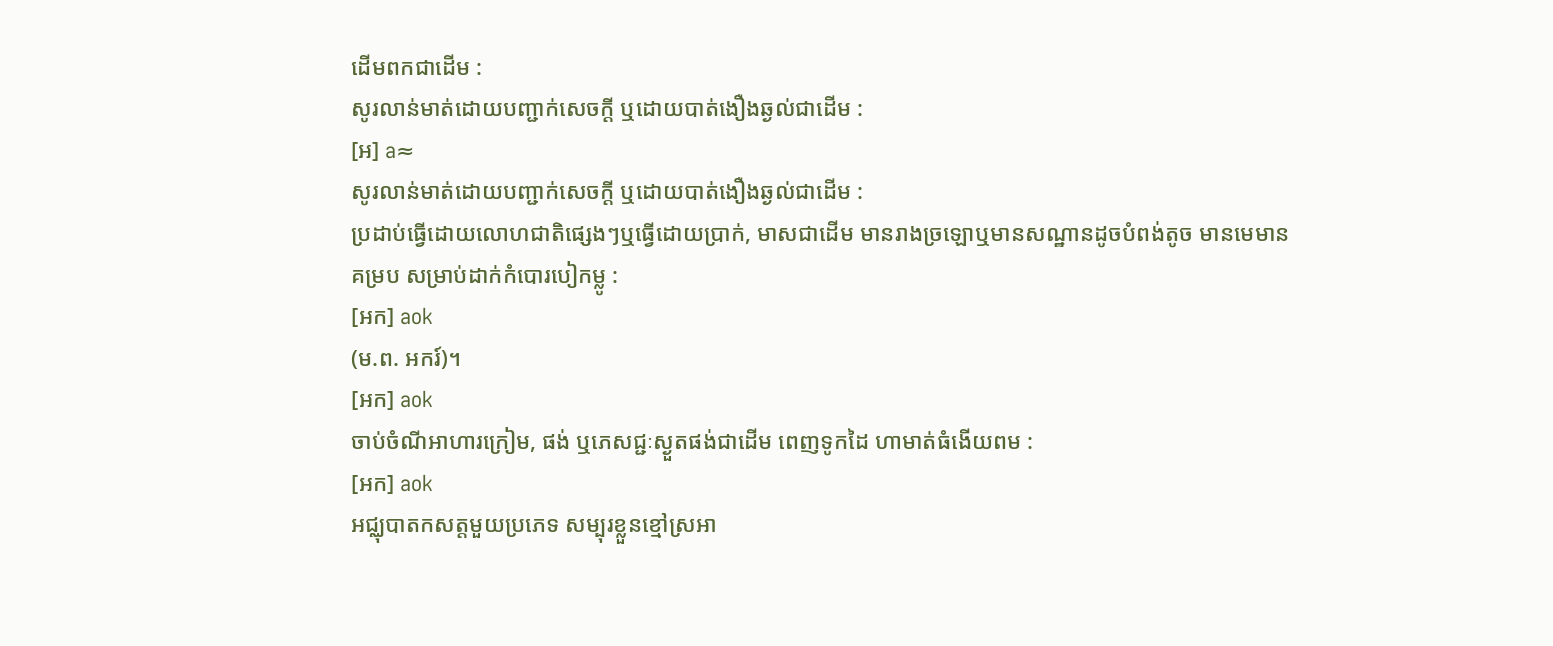ដើមពកជាដើម :
សូរលាន់មាត់ដោយបញ្ជាក់សេចក្ដី ឬដោយបាត់ងឿងឆ្ងល់ជាដើម :
[អ] a≈
សូរលាន់មាត់ដោយបញ្ជាក់សេចក្ដី ឬដោយបាត់ងឿងឆ្ងល់ជាដើម :
ប្រដាប់ធ្វើដោយលោហជាតិផ្សេងៗឬធ្វើដោយប្រាក់, មាសជាដើម មានរាងច្រឡោឬមានសណ្ឋានដូចបំពង់តូច មានមេមានគម្រប សម្រាប់ដាក់កំបោរបៀកម្លូ :
[អក] aok
(ម.ព. អករ៍)។
[អក] aok
ចាប់ចំណីអាហារក្រៀម, ផង់ ឬភេសជ្ជៈស្ងួតផង់ជាដើម ពេញទូកដៃ ហាមាត់ធំងើយពម :
[អក] aok
អជ្ឈុបាតកសត្តមួយប្រភេទ សម្បុរខ្លួនខ្មៅស្រអា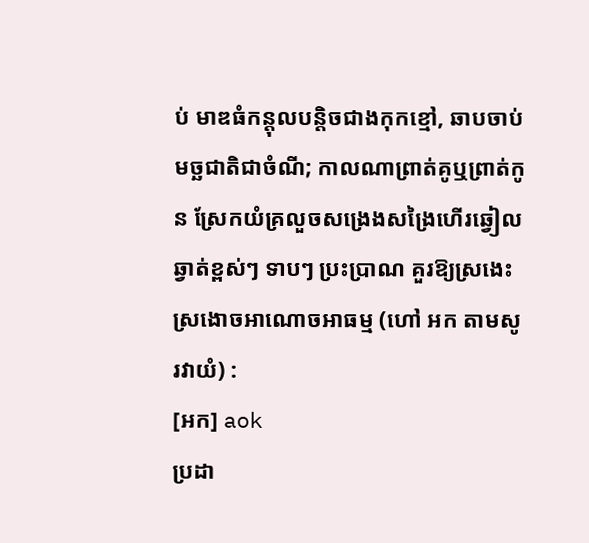ប់ មាឌធំកន្តុលបន្តិចជាងកុកខ្មៅ, ឆាបចាប់មច្ឆជាតិជាចំណី; កាលណាព្រាត់គូឬព្រាត់កូន ស្រែកយំគ្រលួចសង្រេងសង្រៃហើរឆ្វៀលឆ្វាត់ខ្ពស់ៗ ទាបៗ ប្រះប្រាណ គួរឱ្យស្រងេះស្រងោចអាណោចអាធម្ម (ហៅ អក តាមសូរវាយំ) :
[អក] aok
ប្រដា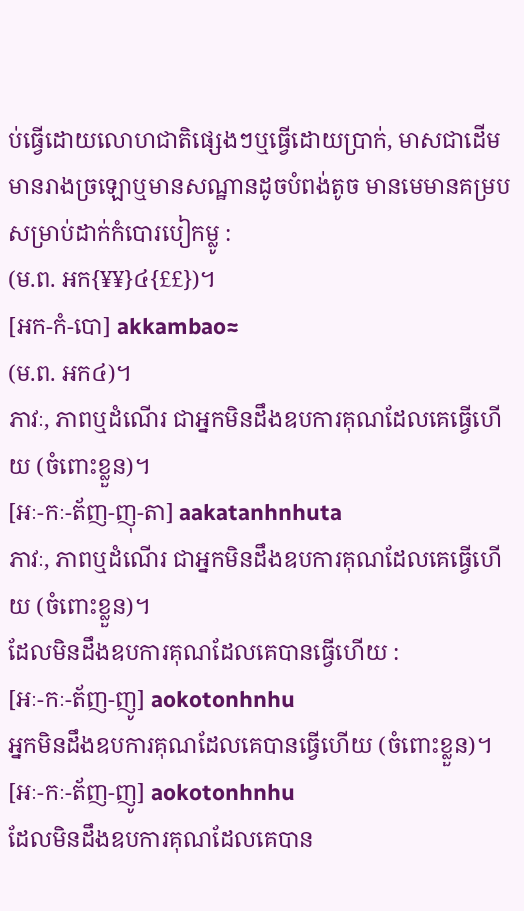ប់ធ្វើដោយលោហជាតិផ្សេងៗឬធ្វើដោយប្រាក់, មាសជាដើម មានរាងច្រឡោឬមានសណ្ឋានដូចបំពង់តូច មានមេមានគម្រប សម្រាប់ដាក់កំបោរបៀកម្លូ :
(ម.ព. អក{¥¥}៤{££})។
[អក-កំ-បោ] akkambao≈
(ម.ព. អក៤)។
ភាវៈ, ភាពឬដំណើរ ជាអ្នកមិនដឹងឧបការគុណដែលគេធ្វើហើយ (ចំពោះខ្លួន)។
[អៈ-កៈ-ត័ញ-ញុ-តា] aakatanhnhuta
ភាវៈ, ភាពឬដំណើរ ជាអ្នកមិនដឹងឧបការគុណដែលគេធ្វើហើយ (ចំពោះខ្លួន)។
ដែលមិនដឹងឧបការគុណដែលគេបានធ្វើហើយ :
[អៈ-កៈ-ត័ញ-ញូ] aokotonhnhu
អ្នកមិនដឹងឧបការគុណដែលគេបានធ្វើហើយ (ចំពោះខ្លួន)។
[អៈ-កៈ-ត័ញ-ញូ] aokotonhnhu
ដែលមិនដឹងឧបការគុណដែលគេបាន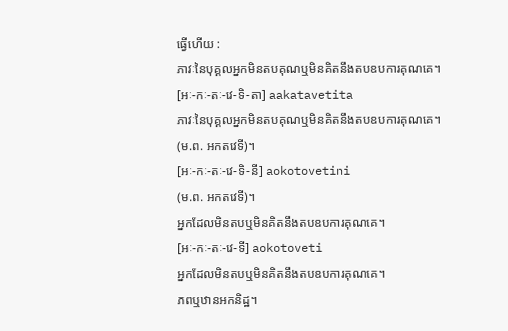ធ្វើហើយ :
ភាវៈនៃបុគ្គលអ្នកមិនតបគុណឬមិនគិតនឹងតបឧបការគុណគេ។
[អៈ-កៈ-តៈ-វេ-ទិ-តា] aakatavetita
ភាវៈនៃបុគ្គលអ្នកមិនតបគុណឬមិនគិតនឹងតបឧបការគុណគេ។
(ម.ព. អកតវេទី)។
[អៈ-កៈ-តៈ-វេ-ទិ-នី] aokotovetini
(ម.ព. អកតវេទី)។
អ្នកដែលមិនតបឬមិនគិតនឹងតបឧបការគុណគេ។
[អៈ-កៈ-តៈ-វេ-ទី] aokotoveti
អ្នកដែលមិនតបឬមិនគិតនឹងតបឧបការគុណគេ។
ភពឬឋានអកនិដ្ឋ។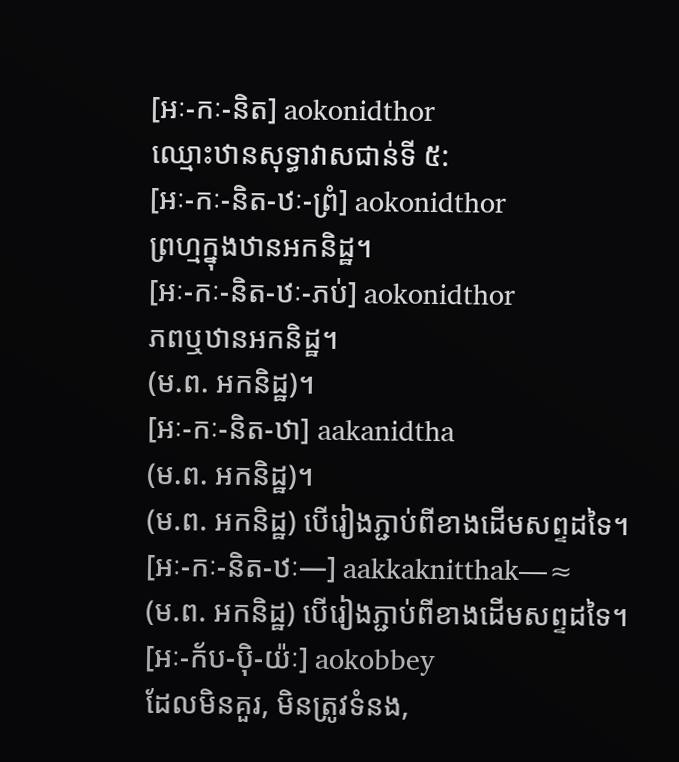[អៈ-កៈ-និត] aokonidthor
ឈ្មោះឋានសុទ្ធាវាសជាន់ទី ៥:
[អៈ-កៈ-និត-ឋៈ-ព្រំ] aokonidthor
ព្រហ្មក្នុងឋានអកនិដ្ឋ។
[អៈ-កៈ-និត-ឋៈ-ភប់] aokonidthor
ភពឬឋានអកនិដ្ឋ។
(ម.ព. អកនិដ្ឋ)។
[អៈ-កៈ-និត-ឋា] aakanidtha
(ម.ព. អកនិដ្ឋ)។
(ម.ព. អកនិដ្ឋ) បើរៀងភ្ជាប់ពីខាងដើមសព្ទដទៃ។
[អៈ-កៈ-និត-ឋៈ—] aakkaknitthak—≈
(ម.ព. អកនិដ្ឋ) បើរៀងភ្ជាប់ពីខាងដើមសព្ទដទៃ។
[អៈ-ក័ប-ប៉ិ-យ៉ៈ] aokobbey
ដែលមិនគួរ, មិនត្រូវទំនង,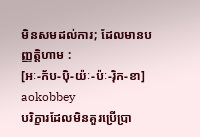មិនសមដល់ការ; ដែលមានបញ្ញត្តិហាម :
[អៈ-ក័ប-ប៉ិ-យ៉ៈ-ប៉ៈ-រ៉ិក-ខា] aokobbey
បរិក្ខារដែលមិនគួរប្រើប្រា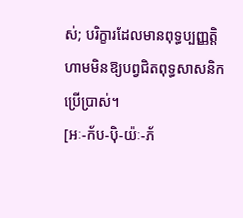ស់; បរិក្ខារដែលមានពុទ្ធប្បញ្ញត្តិហាមមិនឱ្យបព្វជិតពុទ្ធសាសនិកប្រើប្រាស់។
[អៈ-ក័ប-ប៉ិ-យ៉ៈ-ភ័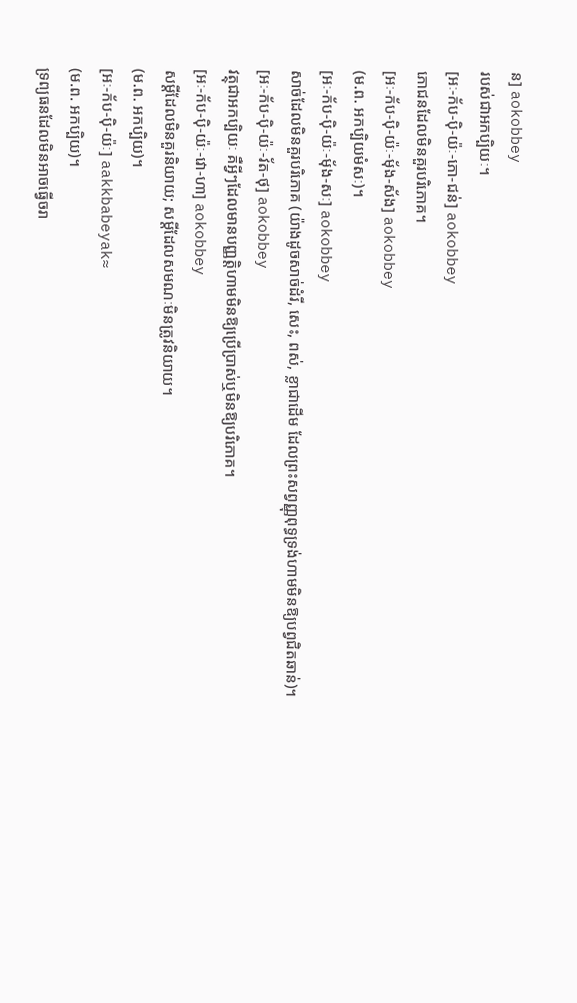ន] aokobbey
របស់ជាអកប្បិយៈ។
[អៈ-ក័ប-ប៉ិ-យ៉ៈ-ភោ-ជន់] aokobbey
ភោជនដែលមិនគួរបរិភោគ។
[អៈ-ក័ប-ប៉ិ-យ៉ៈ-មុ័ង-ស័ង] aokobbey
(ម.ព. អកប្បិយមំសៈ)។
[អៈ-ក័ប-ប៉ិ-យ៉ៈ-មុ័ង-សៈ] aokobbey
សាច់ដែលមិនគួរបរិភោគ (យ៉ាងដូចសាច់ដំរី, សេះ, ពស់, ខ្លាជាដើម ដែលព្រះសព្វញ្ញុពុទ្ធទ្រង់ហាមមិនឱ្យបព្វជិតឆាន់)។
[អៈ-ក័ប-ប៉ិ-យ៉ៈ-វ័ត-ថុ] aokobbey
វត្ថុជាអកប្បិយៈ គឺអ្វីៗដែលមានបញ្ញត្តិហាមមិនឱ្យប្រើប្រាស់ឬមិនឱ្យបរិភោគ។
[អៈ-ក័ប-ប៉ិ-យ៉ៈ-វោ-ហា] aokobbey
សម្ដីដែលមិនគួរនិយាយ; សម្ដីដែលសមណៈមិនត្រូវនិយាយ។
(ម.ព. អកប្បិយ)។
[អៈ-ក័ប-ប៉ិ-យ៉ៈ] aakkbabeyak≈
(ម.ព. អកប្បិយ)។
ទ្រព្យធនដែលមិនអាចធ្វើចរា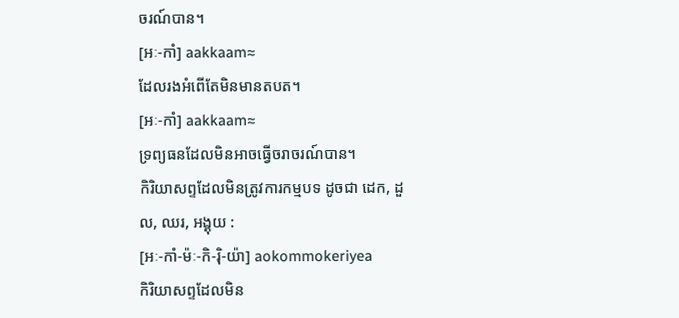ចរណ៍បាន។
[អៈ-កាំ] aakkaam≈
ដែលរងអំពើតែមិនមានតបត។
[អៈ-កាំ] aakkaam≈
ទ្រព្យធនដែលមិនអាចធ្វើចរាចរណ៍បាន។
កិរិយាសព្ទដែលមិនត្រូវការកម្មបទ ដូចជា ដេក, ដួល, ឈរ, អង្គុយ :
[អៈ-កាំ-ម៉ៈ-កិ-រ៉ិ-យ៉ា] aokommokeriyea
កិរិយាសព្ទដែលមិន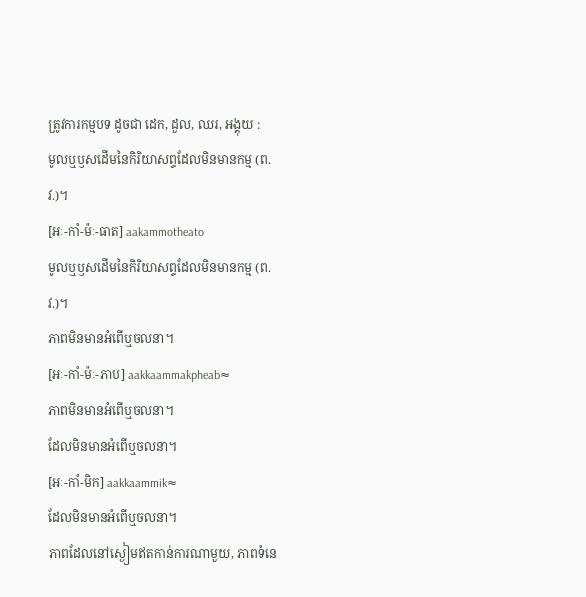ត្រូវការកម្មបទ ដូចជា ដេក, ដួល, ឈរ, អង្គុយ :
មូលឬឫសដើមនៃកិរិយាសព្ទដែលមិនមានកម្ម (ព.វ.)។
[អៈ-កាំ-ម៉ៈ-ធាត] aakammotheato
មូលឬឫសដើមនៃកិរិយាសព្ទដែលមិនមានកម្ម (ព.វ.)។
ភាពមិនមានអំពើឬចលនា។
[អៈ-កាំ-ម៉ៈ-ភាប] aakkaammakpheab≈
ភាពមិនមានអំពើឬចលនា។
ដែលមិនមានអំពើឬចលនា។
[អៈ-កាំ-មិក] aakkaammik≈
ដែលមិនមានអំពើឬចលនា។
ភាពដែលនៅស្ងៀមឥតកាន់ការណាមួយ, ភាពទំនេ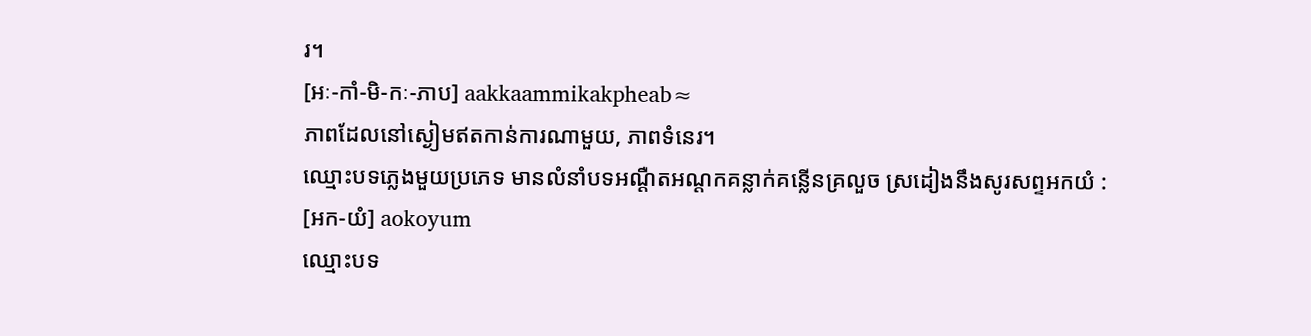រ។
[អៈ-កាំ-មិ-កៈ-ភាប] aakkaammikakpheab≈
ភាពដែលនៅស្ងៀមឥតកាន់ការណាមួយ, ភាពទំនេរ។
ឈ្មោះបទភ្លេងមួយប្រភេទ មានលំនាំបទអណ្ដឺតអណ្ដកគន្លាក់គន្លើនគ្រលួច ស្រដៀងនឹងសូរសព្ទអកយំ :
[អក-យំ] aokoyum
ឈ្មោះបទ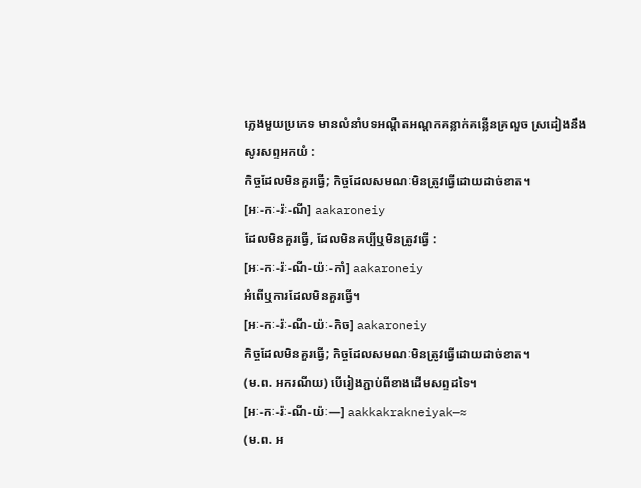ភ្លេងមួយប្រភេទ មានលំនាំបទអណ្ដឺតអណ្ដកគន្លាក់គន្លើនគ្រលួច ស្រដៀងនឹងសូរសព្ទអកយំ :
កិច្ចដែលមិនគួរធ្វើ; កិច្ចដែលសមណៈមិនត្រូវធ្វើដោយដាច់ខាត។
[អៈ-កៈ-រ៉ៈ-ណី] aakaroneiy
ដែលមិនគួរធ្វើ, ដែលមិនគប្បីឬមិនត្រូវធ្វើ :
[អៈ-កៈ-រ៉ៈ-ណី-យ៉ៈ-កាំ] aakaroneiy
អំពើឬការដែលមិនគួរធ្វើ។
[អៈ-កៈ-រ៉ៈ-ណី-យ៉ៈ-កិច] aakaroneiy
កិច្ចដែលមិនគួរធ្វើ; កិច្ចដែលសមណៈមិនត្រូវធ្វើដោយដាច់ខាត។
(ម.ព. អករណីយ) បើរៀងភ្ជាប់ពីខាងដើមសព្ទដទៃ។
[អៈ-កៈ-រ៉ៈ-ណី-យ៉ៈ—] aakkakrakneiyak—≈
(ម.ព. អ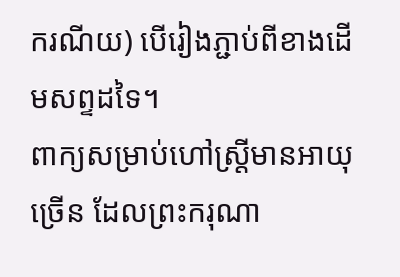ករណីយ) បើរៀងភ្ជាប់ពីខាងដើមសព្ទដទៃ។
ពាក្យសម្រាប់ហៅស្ត្រីមានអាយុច្រើន ដែលព្រះករុណា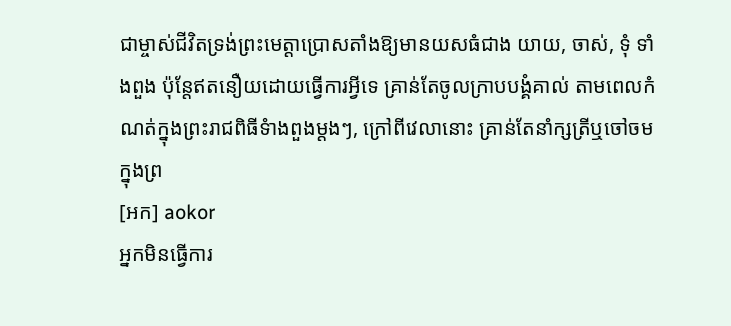ជាម្ចាស់ជីវិតទ្រង់ព្រះមេត្តាប្រោសតាំងឱ្យមានយសធំជាង យាយ, ចាស់, ទុំ ទាំងពួង ប៉ុន្តែឥតនឿយដោយធ្វើការអ្វីទេ គ្រាន់តែចូលក្រាបបង្គំគាល់ តាមពេលកំណត់ក្នុងព្រះរាជពិធីទំាងពួងម្ដងៗ, ក្រៅពីវេលានោះ គ្រាន់តែនាំក្សត្រីឬចៅចមក្នុងព្រ
[អក] aokor
អ្នកមិនធ្វើការ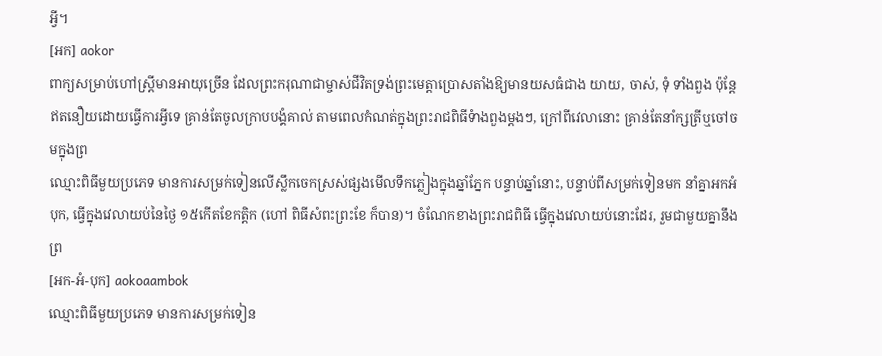អ្វី។
[អក] aokor
ពាក្យសម្រាប់ហៅស្ត្រីមានអាយុច្រើន ដែលព្រះករុណាជាម្ចាស់ជីវិតទ្រង់ព្រះមេត្តាប្រោសតាំងឱ្យមានយសធំជាង យាយ, ចាស់, ទុំ ទាំងពួង ប៉ុន្តែឥតនឿយដោយធ្វើការអ្វីទេ គ្រាន់តែចូលក្រាបបង្គំគាល់ តាមពេលកំណត់ក្នុងព្រះរាជពិធីទំាងពួងម្ដងៗ, ក្រៅពីវេលានោះ គ្រាន់តែនាំក្សត្រីឬចៅចមក្នុងព្រ
ឈ្មោះពិធីមួយប្រភេទ មានការសម្រក់ទៀនលើស្លឹកចេកស្រស់ផ្សងមើលទឹកភ្លៀងក្នុងឆ្នាំភ្នែក បន្ទាប់ឆ្នាំនោះ, បន្ទាប់ពីសម្រក់ទៀនមក នាំគ្នាអកអំបុក, ធ្វើក្នុងវេលាយប់នៃថ្ងៃ ១៥កើតខែកត្តិក (ហៅ ពិធីសំពះព្រះខែ ក៏បាន)។ ចំណែកខាងព្រះរាជពិធី ធ្វើក្នុងវេលាយប់នោះដែរ, រួមជាមួយគ្នានឹងព្រ
[អក-អំ-បុក] aokoaambok
ឈ្មោះពិធីមួយប្រភេទ មានការសម្រក់ទៀន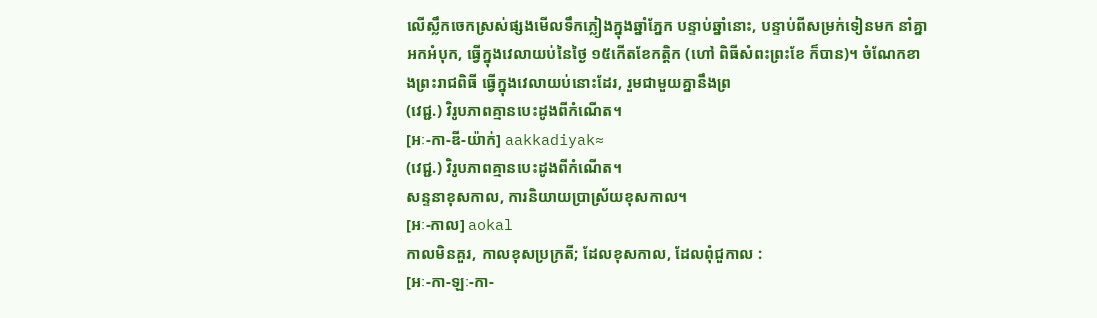លើស្លឹកចេកស្រស់ផ្សងមើលទឹកភ្លៀងក្នុងឆ្នាំភ្នែក បន្ទាប់ឆ្នាំនោះ, បន្ទាប់ពីសម្រក់ទៀនមក នាំគ្នាអកអំបុក, ធ្វើក្នុងវេលាយប់នៃថ្ងៃ ១៥កើតខែកត្តិក (ហៅ ពិធីសំពះព្រះខែ ក៏បាន)។ ចំណែកខាងព្រះរាជពិធី ធ្វើក្នុងវេលាយប់នោះដែរ, រួមជាមួយគ្នានឹងព្រ
(វេជ្ជ.) វិរូបភាពគ្មានបេះដូងពីកំណើត។
[អៈ-កា-ឌី-យ៉ាក់] aakkadiyak≈
(វេជ្ជ.) វិរូបភាពគ្មានបេះដូងពីកំណើត។
សន្ទនាខុសកាល, ការនិយាយប្រាស្រ័យខុសកាល។
[អៈ-កាល] aokal
កាលមិនគួរ, កាលខុសប្រក្រតី; ដែលខុសកាល, ដែលពុំជួកាល :
[អៈ-កា-ឡៈ-កា-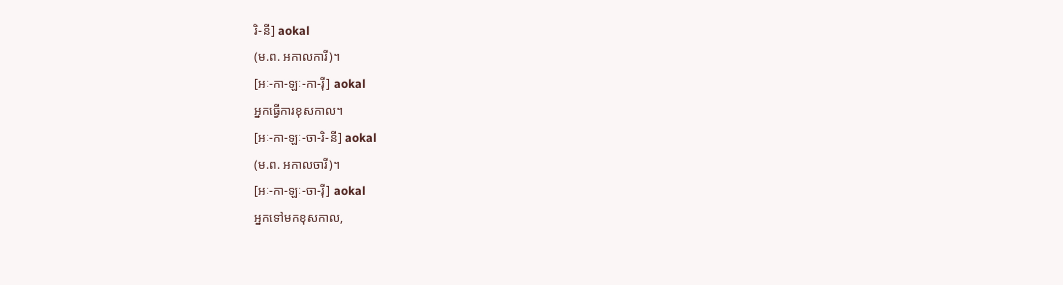រិ-នី] aokal
(ម.ព. អកាលការី)។
[អៈ-កា-ឡៈ-កា-រ៉ី] aokal
អ្នកធ្វើការខុសកាល។
[អៈ-កា-ឡៈ-ចា-រិ-នី] aokal
(ម.ព. អកាលចារី)។
[អៈ-កា-ឡៈ-ចា-រ៉ី] aokal
អ្នកទៅមកខុសកាល,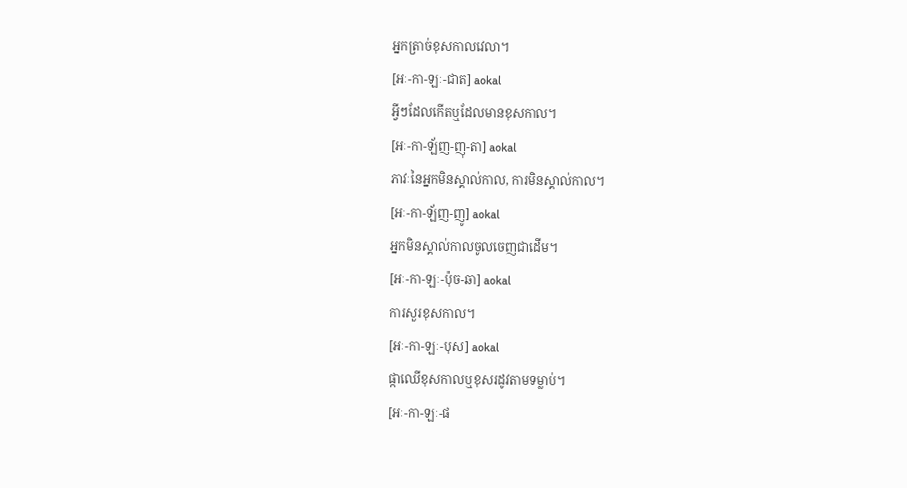អ្នកត្រាច់ខុសកាលវេលា។
[អៈ-កា-ឡៈ-ជាត] aokal
អ្វីៗដែលកើតឬដែលមានខុសកាល។
[អៈ-កា-ឡ័ញ-ញុ-តា] aokal
ភាវៈនៃអ្នកមិនស្គាល់កាល, ការមិនស្គាល់កាល។
[អៈ-កា-ឡ័ញ-ញូ] aokal
អ្នកមិនស្គាល់កាលចូលចេញជាដើម។
[អៈ-កា-ឡៈ-ប៉ុច-ឆា] aokal
ការសួរខុសកាល។
[អៈ-កា-ឡៈ-បុស] aokal
ផ្កាឈើខុសកាលឬខុសរដូវតាមទម្លាប់។
[អៈ-កា-ឡៈ-ផ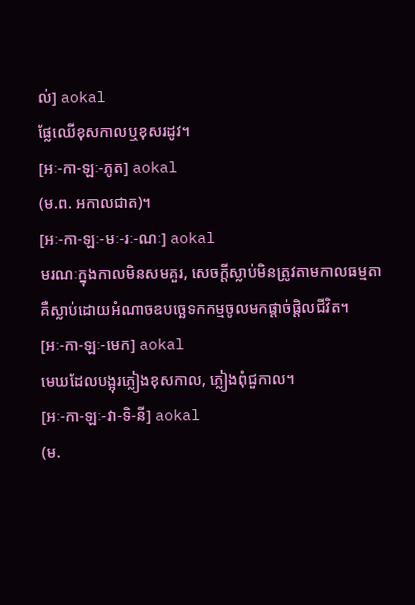ល់] aokal
ផ្លែឈើខុសកាលឬខុសរដូវ។
[អៈ-កា-ឡៈ-ភូត] aokal
(ម.ព. អកាលជាត)។
[អៈ-កា-ឡៈ-មៈ-រៈ-ណៈ] aokal
មរណៈក្នុងកាលមិនសមគួរ, សេចក្ដីស្លាប់មិនត្រូវតាមកាលធម្មតា គឺស្លាប់ដោយអំណាចឧបច្ឆេទកកម្មចូលមកផ្ដាច់ផ្ដិលជីវិត។
[អៈ-កា-ឡៈ-មេក] aokal
មេឃដែលបង្អុរភ្លៀងខុសកាល, ភ្លៀងពុំជួកាល។
[អៈ-កា-ឡៈ-វា-ទិ-នី] aokal
(ម.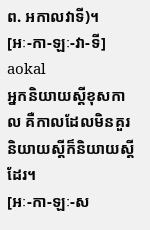ព. អកាលវាទី)។
[អៈ-កា-ឡៈ-វា-ទី] aokal
អ្នកនិយាយស្ដីខុសកាល គឺកាលដែលមិនគួរនិយាយស្ដីក៏និយាយស្ដីដែរ។
[អៈ-កា-ឡៈ-ស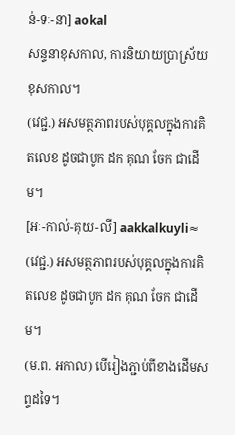ន់-ទៈ-នា] aokal
សន្ទនាខុសកាល, ការនិយាយប្រាស្រ័យខុសកាល។
(វេជ្ជ.) អសមត្ថភាពរបស់បុគ្គលក្នុងការគិតលេខ ដូចជាបូក ដក គុណ ចែក ជាដើម។
[អៈ-កាល់-គុយ-លី] aakkalkuyli≈
(វេជ្ជ.) អសមត្ថភាពរបស់បុគ្គលក្នុងការគិតលេខ ដូចជាបូក ដក គុណ ចែក ជាដើម។
(ម.ព. អកាល) បើរៀងភ្ជាប់ពីខាងដើមសព្ទដទៃ។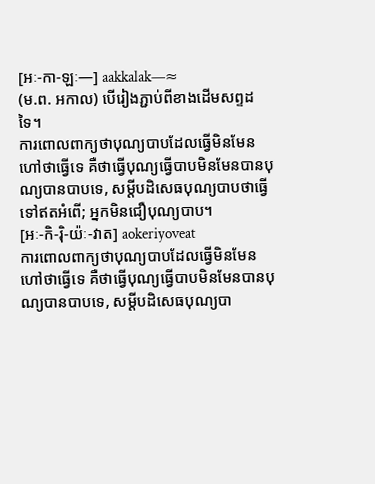[អៈ-កា-ឡៈ—] aakkalak—≈
(ម.ព. អកាល) បើរៀងភ្ជាប់ពីខាងដើមសព្ទដទៃ។
ការពោលពាក្យថាបុណ្យបាបដែលធ្វើមិនមែនហៅថាធ្វើទេ គឺថាធ្វើបុណ្យធ្វើបាបមិនមែនបានបុណ្យបានបាបទេ, សម្ដីបដិសេធបុណ្យបាបថាធ្វើទៅឥតអំពើ; អ្នកមិនជឿបុណ្យបាប។
[អៈ-កិ-រ៉ិ-យ៉ៈ-វាត] aokeriyoveat
ការពោលពាក្យថាបុណ្យបាបដែលធ្វើមិនមែនហៅថាធ្វើទេ គឺថាធ្វើបុណ្យធ្វើបាបមិនមែនបានបុណ្យបានបាបទេ, សម្ដីបដិសេធបុណ្យបា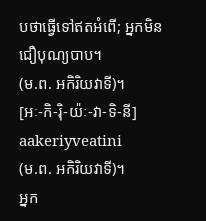បថាធ្វើទៅឥតអំពើ; អ្នកមិនជឿបុណ្យបាប។
(ម.ព. អកិរិយវាទី)។
[អៈ-កិ-រ៉ិ-យ៉ៈ-វា-ទិ-នី] aakeriyveatini
(ម.ព. អកិរិយវាទី)។
អ្នក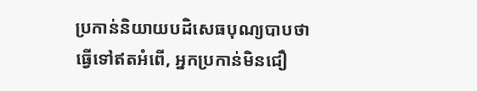ប្រកាន់និយាយបដិសេធបុណ្យបាបថាធ្វើទៅឥតអំពើ, អ្នកប្រកាន់មិនជឿ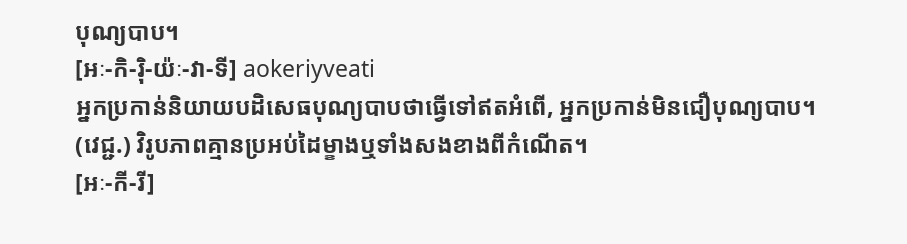បុណ្យបាប។
[អៈ-កិ-រ៉ិ-យ៉ៈ-វា-ទី] aokeriyveati
អ្នកប្រកាន់និយាយបដិសេធបុណ្យបាបថាធ្វើទៅឥតអំពើ, អ្នកប្រកាន់មិនជឿបុណ្យបាប។
(វេជ្ជ.) វិរូបភាពគ្មានប្រអប់ដៃម្ខាងឬទាំងសងខាងពីកំណើត។
[អៈ-កី-រី]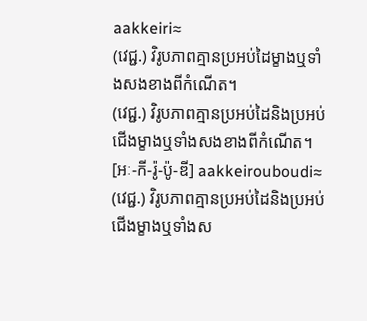aakkeiri≈
(វេជ្ជ.) វិរូបភាពគ្មានប្រអប់ដៃម្ខាងឬទាំងសងខាងពីកំណើត។
(វេជ្ជ.) វិរូបភាពគ្មានប្រអប់ដៃនិងប្រអប់ជើងម្ខាងឬទាំងសងខាងពីកំណើត។
[អៈ-កី-រ៉ូ-ប៉ូ-ឌី] aakkeirouboudi≈
(វេជ្ជ.) វិរូបភាពគ្មានប្រអប់ដៃនិងប្រអប់ជើងម្ខាងឬទាំងស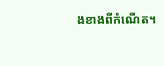ងខាងពីកំណើត។